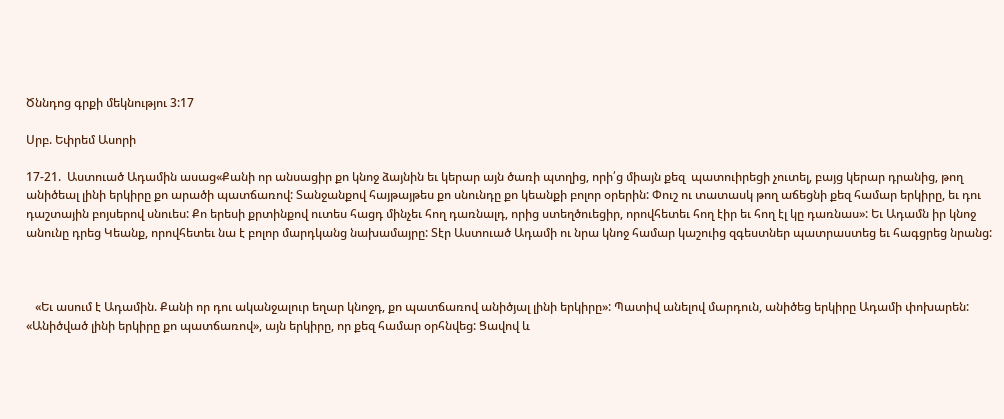Ծննդոց գրքի մեկնությու 3:17

Սրբ. Եփրեմ Ասորի

17-21.  Աստուած Ադամին ասաց«Քանի որ անսացիր քո կնոջ ձայնին եւ կերար այն ծառի պտղից, որի՛ց միայն քեզ  պատուիրեցի չուտել, բայց կերար դրանից, թող անիծեալ լինի երկիրը քո արածի պատճառով: Տանջանքով հայթայթես քո սնունդը քո կեանքի բոլոր օրերին: Փուշ ու տատասկ թող աճեցնի քեզ համար երկիրը, եւ դու դաշտային բոյսերով սնուես: Քո երեսի քրտինքով ուտես հացդ մինչեւ հող դառնալդ, որից ստեղծուեցիր, որովհետեւ հող էիր եւ հող էլ կը դառնաս»: Եւ Ադամն իր կնոջ անունը դրեց Կեանք, որովհետեւ նա է բոլոր մարդկանց նախամայրը: Տէր Աստուած Ադամի ու նրա կնոջ համար կաշուից զգեստներ պատրաստեց եւ հագցրեց նրանց:



   «Եւ ասում է Ադամին. Քանի որ դու ականջալուր եղար կնոջդ, քո պատճառով անիծյալ լինի երկիրը»: Պատիվ անելով մարդուն, անիծեց երկիրը Ադամի փոխարեն: «Անիծված լինի երկիրը քո պատճառով», այն երկիրը, որ քեզ համար օրհնվեց: Ցավով և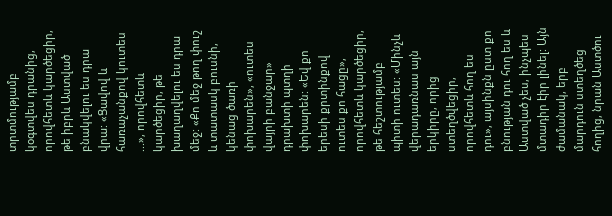տրտմությամբ կօգտվես դրանից, որովհետև կարծեցիր, թե իբրև Աստված բնակվելու ես դրա վրա: «Ցավով և հառաչանքով կուտես ...», որովհետև կարծեցիր, թե խաղաղվելու ես դրա մեջ: «Քո մեջ թող փուշ և տատասկ բուսնի, կենաց ծառի փոխարեն», «ուտես վայրի բանջար» դրախտի պտղի փոխարեն: «Եվ քո երեսի քրտինքով ուտես քո հացը», որովհետև կարծեցիր, թե հեշտությամբ պիտի ուտես: «Մինչև վերադառնաս այն երկիրը, որից ստեղծվեցիր, որովհետև հող ես դու», այսինքն ըստ քո բնության դու հող ես և Աստված չես, ինչպես մտադիր էիր լինել: Այն ժամանակ, երբ մարդուն ստեղծեց հողից, նրան Աստծու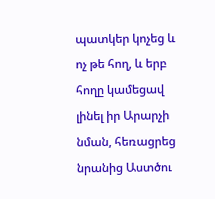պատկեր կոչեց և ոչ թե հող, և երբ հողը կամեցավ լինել իր Արարչի նման, հեռացրեց նրանից Աստծու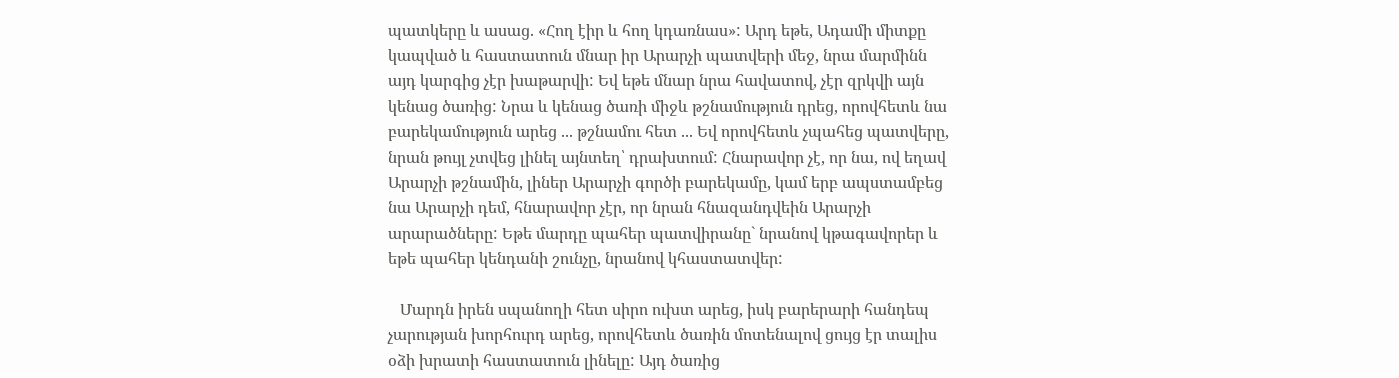պատկերը և ասաց. «Հող էիր և հող կդառնաս»: Արդ եթե, Ադամի միտքը կապված և հաստատուն մնար իր Արարչի պատվերի մեջ, նրա մարմինն այդ կարգից չէր խաթարվի: Եվ եթե մնար նրա հավատով, չէր զրկվի այն կենաց ծառից: Նրա և կենաց ծառի միջև թշնամություն դրեց, որովհետև նա բարեկամություն արեց ... թշնամու հետ ... Եվ որովհետև չպահեց պատվերը, նրան թույլ չտվեց լինել այնտեղ՝ դրախտում: Հնարավոր չէ, որ նա, ով եղավ Արարչի թշնամին, լիներ Արարչի գործի բարեկամը, կամ երբ ապստամբեց նա Արարչի դեմ, հնարավոր չէր, որ նրան հնազանդվեին Արարչի արարածները: Եթե մարդը պահեր պատվիրանը` նրանով կթագավորեր և եթե պահեր կենդանի շունչը, նրանով կհաստատվեր:

   Մարդն իրեն սպանողի հետ սիրո ուխտ արեց, իսկ բարերարի հանդեպ չարության խորհուրդ արեց, որովհետև ծառին մոտենալով ցույց էր տալիս օձի խրատի հաստատուն լինելը: Այդ ծառից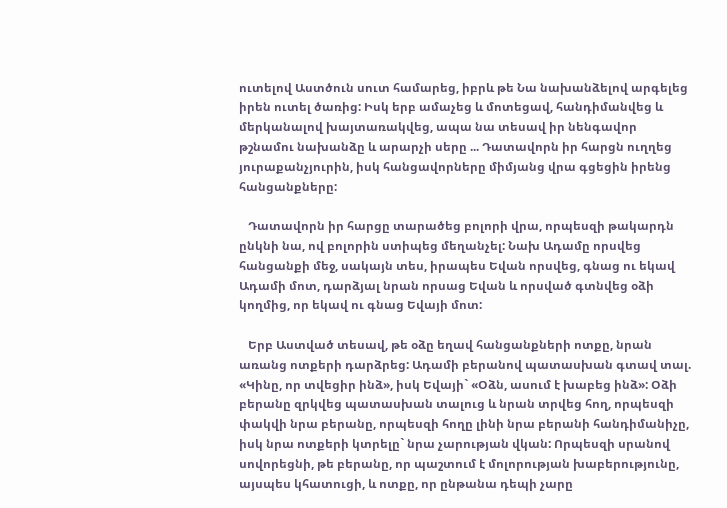ուտելով Աստծուն սուտ համարեց, իբրև թե Նա նախանձելով արգելեց իրեն ուտել ծառից: Իսկ երբ ամաչեց և մոտեցավ, հանդիմանվեց և մերկանալով խայտառակվեց, ապա նա տեսավ իր նենգավոր թշնամու նախանձը և արարչի սերը ... Դատավորն իր հարցն ուղղեց յուրաքանչյուրին, իսկ հանցավորները միմյանց վրա գցեցին իրենց հանցանքները:

   Դատավորն իր հարցը տարածեց բոլորի վրա, որպեսզի թակարդն ընկնի նա, ով բոլորին ստիպեց մեղանչել: Նախ Ադամը որսվեց հանցանքի մեջ, սակայն տես, իրապես Եվան որսվեց, գնաց ու եկավ Ադամի մոտ, դարձյալ նրան որսաց Եվան և որսված գտնվեց օձի կողմից, որ եկավ ու գնաց Եվայի մոտ:

   Երբ Աստված տեսավ, թե օձը եղավ հանցանքների ոտքը, նրան առանց ոտքերի դարձրեց: Ադամի բերանով պատասխան գտավ տալ. «Կինը, որ տվեցիր ինձ», իսկ Եվայի` «Օձն, ասում է խաբեց ինձ»: Օձի բերանը զրկվեց պատասխան տալուց և նրան տրվեց հող, որպեսզի փակվի նրա բերանը, որպեսզի հողը լինի նրա բերանի հանդիմանիչը, իսկ նրա ոտքերի կտրելը` նրա չարության վկան: Որպեսզի սրանով սովորեցնի, թե բերանը, որ պաշտում է մոլորության խաբերությունը, այսպես կհատուցի, և ոտքը, որ ընթանա դեպի չարը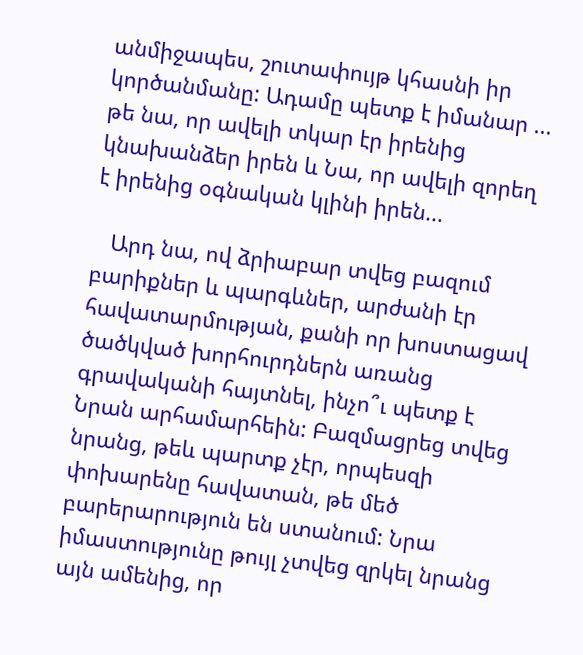անմիջապես, շուտափույթ կհասնի իր կործանմանը: Ադամը պետք է իմանար ... թե նա, որ ավելի տկար էր իրենից կնախանձեր իրեն և Նա, որ ավելի զորեղ է իրենից օգնական կլինի իրեն...

   Արդ նա, ով ձրիաբար տվեց բազում բարիքներ և պարգևներ, արժանի էր հավատարմության, քանի որ խոստացավ ծածկված խորհուրդներն առանց գրավականի հայտնել, ինչո՞ւ պետք է Նրան արհամարհեին: Բազմացրեց տվեց նրանց, թեև պարտք չէր, որպեսզի փոխարենը հավատան, թե մեծ բարերարություն են ստանում: Նրա իմաստությունը թույլ չտվեց զրկել նրանց այն ամենից, որ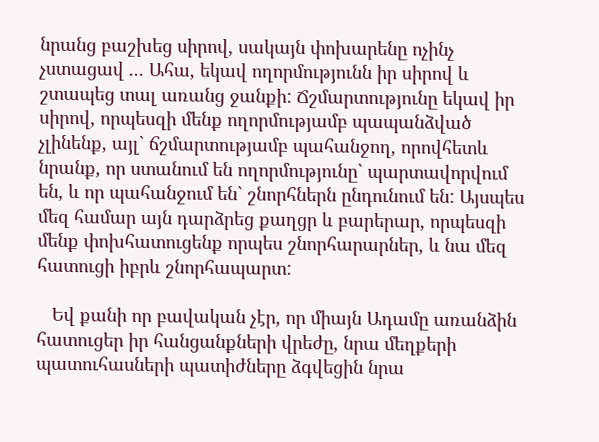նրանց բաշխեց սիրով, սակայն փոխարենը ոչինչ չստացավ ... Ահա, եկավ ողորմությունն իր սիրով և շտապեց տալ առանց ջանքի: Ճշմարտությունը եկավ իր սիրով, որպեսզի մենք ողորմությամբ պապանձված չլինենք, այլ` ճշմարտությամբ պահանջող, որովհետև նրանք, որ ստանում են ողորմությունը` պարտավորվում են, և որ պահանջում են` շնորհներն ընդունում են: Այսպես մեզ համար այն դարձրեց քաղցր և բարերար, որպեսզի մենք փոխհատուցենք որպես շնորհարարներ, և նա մեզ հատուցի իբրև շնորհապարտ:

   Եվ քանի որ բավական չէր, որ միայն Ադամը առանձին հատուցեր իր հանցանքների վրեժը, նրա մեղքերի պատուհասների պատիժները ձգվեցին նրա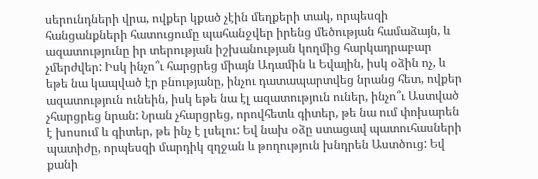սերունդների վրա, ովքեր կքած չէին մեղքերի տակ, որպեսզի հանցանքների հատուցումը պահանջվեր իրենց մեծության համաձայն, և ազատությունը իր տերության իշխանության կողմից հարկադրաբար չմերժվեր: Իսկ ինչո՞ւ հարցրեց միայն Ադամին և Եվային, իսկ օձին ոչ, և եթե նա կապված էր բնությանը, ինչու դատապարտվեց նրանց հետ, ովքեր ազատություն ունեին, իսկ եթե նա էլ ազատություն ուներ, ինչո՞ւ Աստված չհարցրեց նրան: Նրան չհարցրեց, որովհետև գիտեր, թե նա ում փոխարեն է խոսում և գիտեր, թե ինչ է լսելու: Եվ նախ օձը ստացավ պատուհասների պատիժը, որպեսզի մարդիկ զղջան և թողություն խնդրեն Աստծուց: Եվ քանի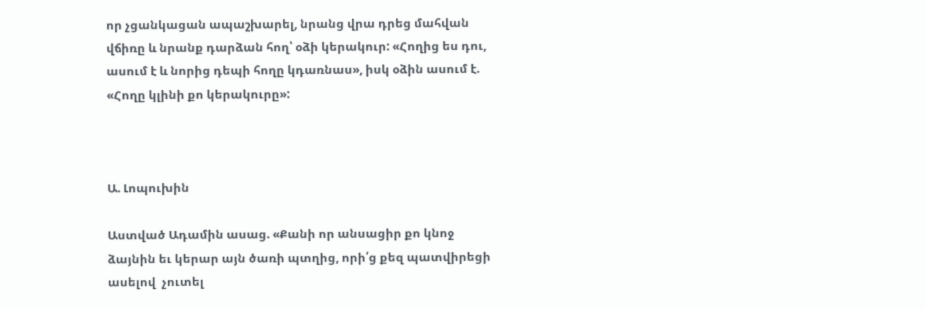որ չցանկացան ապաշխարել, նրանց վրա դրեց մահվան վճիռը և նրանք դարձան հող՝ օձի կերակուր: «Հողից ես դու, ասում է և նորից դեպի հողը կդառնաս», իսկ օձին ասում է. «Հողը կլինի քո կերակուրը»:



Ա. Լոպուխին

Աստված Ադամին ասաց. «Քանի որ անսացիր քո կնոջ ձայնին եւ կերար այն ծառի պտղից, որի՛ց քեզ պատվիրեցի ասելով  չուտել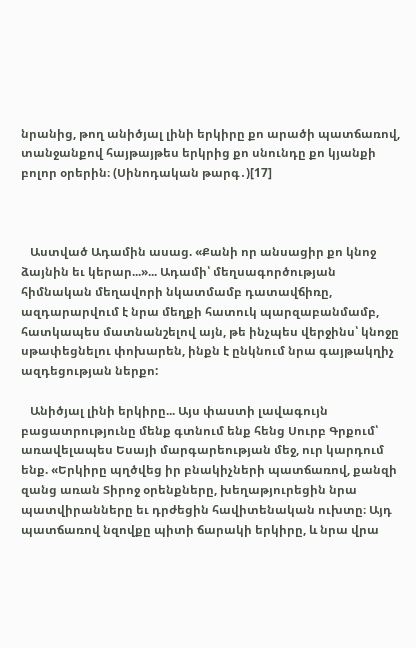նրանից, թող անիծյալ լինի երկիրը քո արածի պատճառով, տանջանքով հայթայթես երկրից քո սնունդը քո կյանքի բոլոր օրերին։ (Սինոդական թարգ․)[17]



   Աստված Ադամին ասաց. «Քանի որ անսացիր քո կնոջ ձայնին եւ կերար...»... Ադամի՝ մեղսագործության հիմնական մեղավորի նկատմամբ դատավճիռը, ազդարարվում է նրա մեղքի հատուկ պարզաբանմամբ, հատկապես մատնանշելով այն, թե ինչպես վերջինս՝ կնոջը սթափեցնելու փոխարեն, ինքն է ընկնում նրա գայթակղիչ ազդեցության ներքո:

   Անիծյալ լինի երկիրը... Այս փաստի լավագույն բացատրությունը մենք գտնում ենք հենց Սուրբ Գրքում՝ առավելապես Եսայի մարգարեության մեջ, ուր կարդում ենք. «Երկիրը պղծվեց իր բնակիչների պատճառով, քանզի զանց առան Տիրոջ օրենքները, խեղաթյուրեցին նրա պատվիրանները եւ դրժեցին հավիտենական ուխտը։ Այդ պատճառով նզովքը պիտի ճարակի երկիրը, և նրա վրա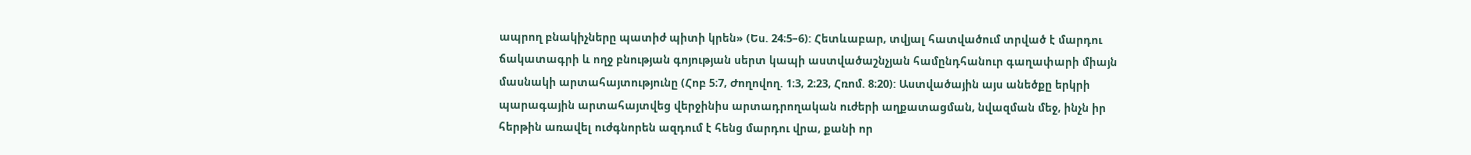ապրող բնակիչները պատիժ պիտի կրեն» (Ես. 24։5–6): Հետևաբար, տվյալ հատվածում տրված է մարդու ճակատագրի և ողջ բնության գոյության սերտ կապի աստվածաշնչյան համընդհանուր գաղափարի միայն մասնակի արտահայտությունը (Հոբ 5։7, Ժողովող. 1։3, 2։23, Հռոմ. 8։20): Աստվածային այս անեծքը երկրի պարագային արտահայտվեց վերջինիս արտադրողական ուժերի աղքատացման, նվազման մեջ, ինչն իր հերթին առավել ուժգնորեն ազդում է հենց մարդու վրա, քանի որ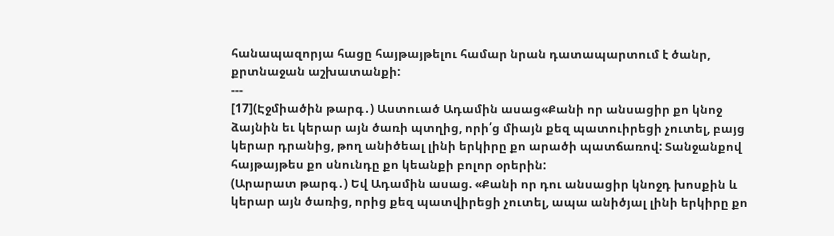հանապազորյա հացը հայթայթելու համար նրան դատապարտում է ծանր, քրտնաջան աշխատանքի:
---
[17](Էջմիածին թարգ․) Աստուած Ադամին ասաց«Քանի որ անսացիր քո կնոջ ձայնին եւ կերար այն ծառի պտղից, որի՛ց միայն քեզ պատուիրեցի չուտել, բայց կերար դրանից, թող անիծեալ լինի երկիրը քո արածի պատճառով: Տանջանքով հայթայթես քո սնունդը քո կեանքի բոլոր օրերին:
(Արարատ թարգ․) Եվ Ադամին ասաց. «Քանի որ դու անսացիր կնոջդ խոսքին և կերար այն ծառից, որից քեզ պատվիրեցի չուտել, ապա անիծյալ լինի երկիրը քո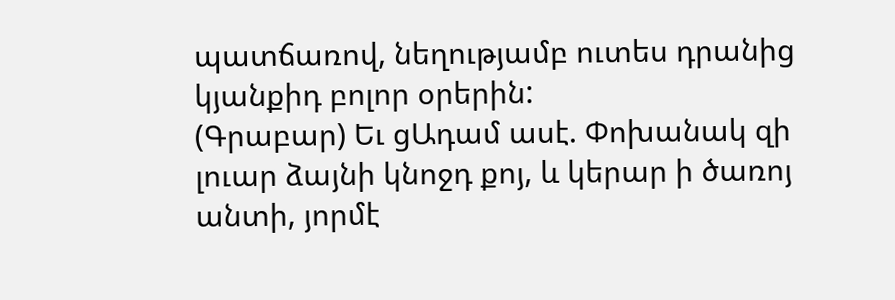պատճառով, նեղությամբ ուտես դրանից կյանքիդ բոլոր օրերին:
(Գրաբար) Եւ ցԱդամ ասէ. Փոխանակ զի լուար ձայնի կնոջդ քոյ, և կերար ի ծառոյ անտի, յորմէ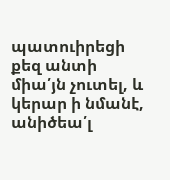պատուիրեցի քեզ անտի միա՛յն չուտել, և կերար ի նմանէ, անիծեա՛լ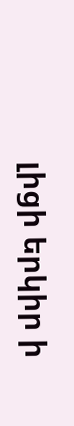լիցի երկիր ի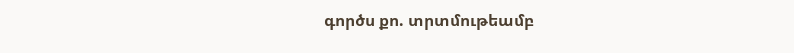գործս քո. տրտմութեամբ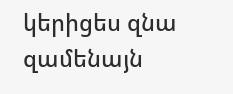կերիցես զնա զամենայն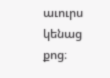աւուրս կենաց քոց։